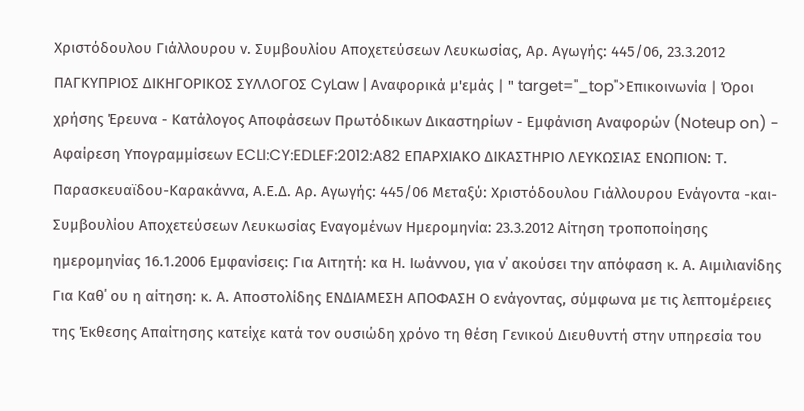Χριστόδουλου Γιάλλουρου ν. Συμβουλίου Αποχετεύσεων Λευκωσίας, Αρ. Αγωγής: 445/06, 23.3.2012 ΠΑΓΚΥΠΡΙΟΣ ΔΙΚΗΓΟΡΙΚΟΣ ΣΥΛΛΟΓΟΣ CyLaw | Αναφορικά μ'εμάς | " target="_top">Επικοινωνία | Όροι χρήσης Έρευνα - Κατάλογος Αποφάσεων Πρωτόδικων Δικαστηρίων - Εμφάνιση Αναφορών (Noteup on) - Αφαίρεση Υπογραμμίσεων ECLI:CY:EDLEF:2012:A82 ΕΠΑΡΧΙΑΚΟ ΔΙΚΑΣΤΗΡΙΟ ΛΕΥΚΩΣΙΑΣ ΕΝΩΠΙΟΝ: Τ. Παρασκευαϊδου-Καρακάννα, Α.Ε.Δ. Αρ. Αγωγής: 445/06 Μεταξύ: Χριστόδουλου Γιάλλουρου Ενάγοντα -και- Συμβουλίου Αποχετεύσεων Λευκωσίας Εναγομένων Ημερομηνία: 23.3.2012 Αίτηση τροποποίησης ημερομηνίας 16.1.2006 Εμφανίσεις: Για Αιτητή: κα Η. Ιωάννου, για ν΄ ακούσει την απόφαση κ. Α. Αιμιλιανίδης Για Καθ΄ ου η αίτηση: κ. Α. Αποστολίδης ΕΝΔΙΑΜΕΣΗ ΑΠΟΦΑΣΗ Ο ενάγοντας, σύμφωνα με τις λεπτομέρειες της Έκθεσης Απαίτησης κατείχε κατά τον ουσιώδη χρόνο τη θέση Γενικού Διευθυντή στην υπηρεσία του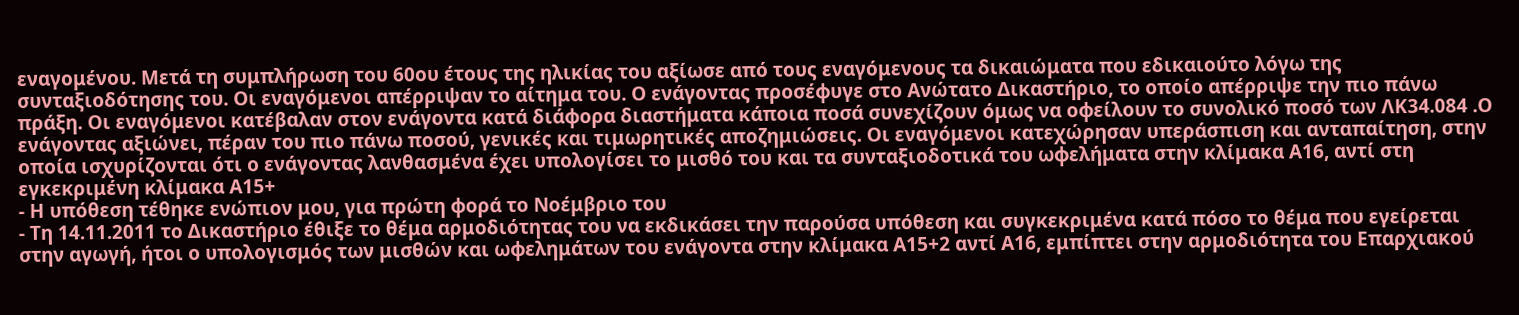εναγομένου. Μετά τη συμπλήρωση του 60ου έτους της ηλικίας του αξίωσε από τους εναγόμενους τα δικαιώματα που εδικαιούτο λόγω της συνταξιοδότησης του. Οι εναγόμενοι απέρριψαν το αίτημα του. Ο ενάγοντας προσέφυγε στο Ανώτατο Δικαστήριο, το οποίο απέρριψε την πιο πάνω πράξη. Οι εναγόμενοι κατέβαλαν στον ενάγοντα κατά διάφορα διαστήματα κάποια ποσά συνεχίζουν όμως να οφείλουν το συνολικό ποσό των ΛΚ34.084 .Ο ενάγοντας αξιώνει, πέραν του πιο πάνω ποσού, γενικές και τιμωρητικές αποζημιώσεις. Οι εναγόμενοι κατεχώρησαν υπεράσπιση και ανταπαίτηση, στην οποία ισχυρίζονται ότι ο ενάγοντας λανθασμένα έχει υπολογίσει το μισθό του και τα συνταξιοδοτικά του ωφελήματα στην κλίμακα Α16, αντί στη εγκεκριμένη κλίμακα Α15+
- Η υπόθεση τέθηκε ενώπιον μου, για πρώτη φορά το Νοέμβριο του
- Τη 14.11.2011 το Δικαστήριο έθιξε το θέμα αρμοδιότητας του να εκδικάσει την παρούσα υπόθεση και συγκεκριμένα κατά πόσο το θέμα που εγείρεται στην αγωγή, ήτοι ο υπολογισμός των μισθών και ωφελημάτων του ενάγοντα στην κλίμακα Α15+2 αντί Α16, εμπίπτει στην αρμοδιότητα του Επαρχιακού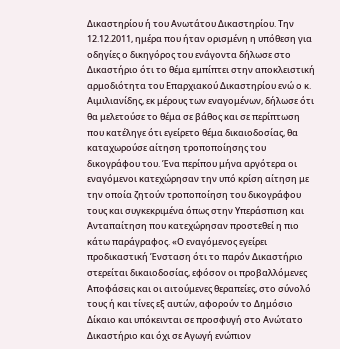Δικαστηρίου ή του Ανωτάτου Δικαστηρίου. Την 12.12.2011, ημέρα που ήταν ορισμένη η υπόθεση για οδηγίες ο δικηγόρος του ενάγοντα δήλωσε στο Δικαστήριο ότι το θέμα εμπίπτει στην αποκλειστική αρμοδιότητα του Επαρχιακού Δικαστηρίου ενώ ο κ. Αιμιλιανίδης, εκ μέρους των εναγομένων, δήλωσε ότι θα μελετούσε το θέμα σε βάθος και σε περίπτωση που κατέληγε ότι εγείρετο θέμα δικαιοδοσίας, θα καταχωρούσε αίτηση τροποποίησης του δικογράφου του. Ένα περίπου μήνα αργότερα οι εναγόμενοι κατεχώρησαν την υπό κρίση αίτηση με την οποία ζητούν τροποποίηση του δικογράφου τους και συγκεκριμένα όπως στην Υπεράσπιση και Ανταπαίτηση που κατεχώρησαν προστεθεί η πιο κάτω παράγραφος. «Ο εναγόμενος εγείρει προδικαστική Ένσταση ότι το παρόν Δικαστήριο στερείται δικαιοδοσίας, εφόσον οι προβαλλόμενες Αποφάσεις και οι αιτούμενες θεραπείες, στο σύνολό τους ή και τίνες εξ αυτών, αφορούν το Δημόσιο Δίκαιο και υπόκεινται σε προσφυγή στο Ανώτατο Δικαστήριο και όχι σε Αγωγή ενώπιον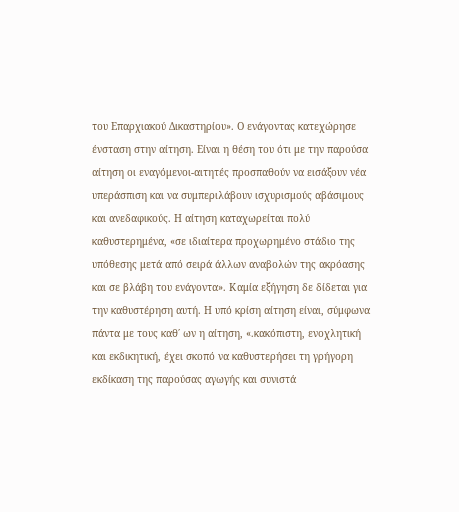του Επαρχιακού Δικαστηρίου». Ο ενάγοντας κατεχώρησε ένσταση στην αίτηση. Είναι η θέση του ότι με την παρούσα αίτηση οι εναγόμενοι-αιτητές προσπαθούν να εισάξουν νέα υπεράσπιση και να συμπεριλάβουν ισχυρισμούς αβάσιμους και ανεδαφικούς. Η αίτηση καταχωρείται πολύ καθυστερημένα, «σε ιδιαίτερα προχωρημένο στάδιο της υπόθεσης μετά από σειρά άλλων αναβολών της ακρόασης και σε βλάβη του ενάγοντα». Καμία εξήγηση δε δίδεται για την καθυστέρηση αυτή. Η υπό κρίση αίτηση είναι, σύμφωνα πάντα με τους καθ΄ ων η αίτηση, «.κακόπιστη, ενοχλητική και εκδικητική, έχει σκοπό να καθυστερήσει τη γρήγορη εκδίκαση της παρούσας αγωγής και συνιστά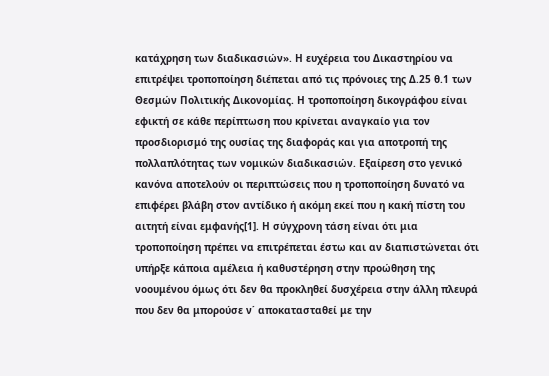κατάχρηση των διαδικασιών». Η ευχέρεια του Δικαστηρίου να επιτρέψει τροποποίηση διέπεται από τις πρόνοιες της Δ.25 θ.1 των Θεσμών Πολιτικής Δικονομίας. Η τροποποίηση δικογράφου είναι εφικτή σε κάθε περίπτωση που κρίνεται αναγκαίο για τον προσδιορισμό της ουσίας της διαφοράς και για αποτροπή της πολλαπλότητας των νομικών διαδικασιών. Εξαίρεση στο γενικό κανόνα αποτελούν οι περιπτώσεις που η τροποποίηση δυνατό να επιφέρει βλάβη στον αντίδικο ή ακόμη εκεί που η κακή πίστη του αιτητή είναι εμφανής[1]. Η σύγχρονη τάση είναι ότι μια τροποποίηση πρέπει να επιτρέπεται έστω και αν διαπιστώνεται ότι υπήρξε κάποια αμέλεια ή καθυστέρηση στην προώθηση της νοουμένου όμως ότι δεν θα προκληθεί δυσχέρεια στην άλλη πλευρά που δεν θα μπορούσε ν΄ αποκατασταθεί με την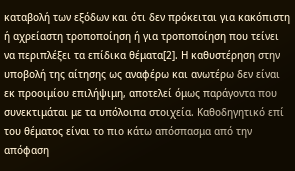καταβολή των εξόδων και ότι δεν πρόκειται για κακόπιστη ή αχρείαστη τροποποίηση ή για τροποποίηση που τείνει να περιπλέξει τα επίδικα θέματα[2]. Η καθυστέρηση στην υποβολή της αίτησης ως αναφέρω και ανωτέρω δεν είναι εκ προοιμίου επιλήψιμη, αποτελεί όμως παράγοντα που συνεκτιμάται με τα υπόλοιπα στοιχεία. Καθοδηγητικό επί του θέματος είναι το πιο κάτω απόσπασμα από την απόφαση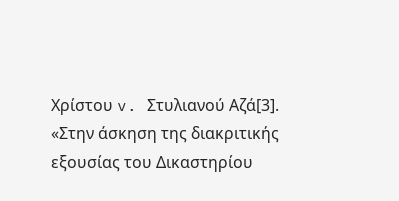Χρίστου v. Στυλιανού Αζά[3]. «Στην άσκηση της διακριτικής εξουσίας του Δικαστηρίου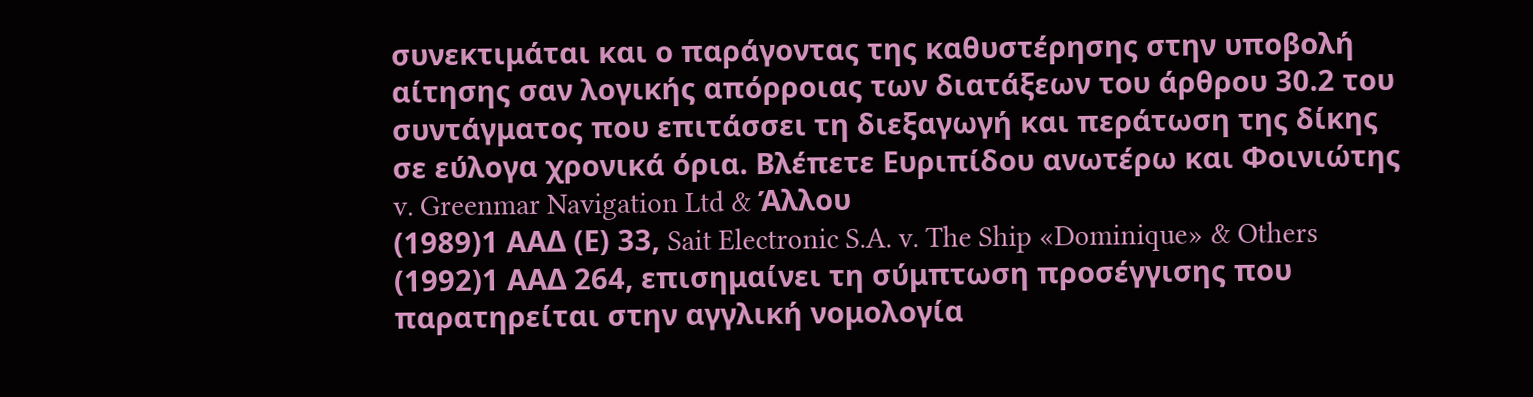συνεκτιμάται και ο παράγοντας της καθυστέρησης στην υποβολή αίτησης σαν λογικής απόρροιας των διατάξεων του άρθρου 30.2 του συντάγματος που επιτάσσει τη διεξαγωγή και περάτωση της δίκης σε εύλογα χρονικά όρια. Βλέπετε Ευριπίδου ανωτέρω και Φοινιώτης v. Greenmar Navigation Ltd & Άλλου
(1989)1 ΑΑΔ (Ε) 33, Sait Electronic S.A. v. The Ship «Dominique» & Others
(1992)1 ΑΑΔ 264, επισημαίνει τη σύμπτωση προσέγγισης που παρατηρείται στην αγγλική νομολογία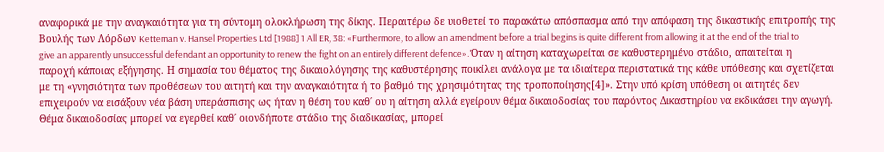αναφορικά με την αναγκαιότητα για τη σύντομη ολοκλήρωση της δίκης. Περαιτέρω δε υιοθετεί το παρακάτω απόσπασμα από την απόφαση της δικαστικής επιτροπής της Βουλής των Λόρδων Ketteman v. Hansel Properties Ltd [1988] 1 All ER, 38: «Furthermore, to allow an amendment before a trial begins is quite different from allowing it at the end of the trial to give an apparently unsuccessful defendant an opportunity to renew the fight on an entirely different defence». Όταν η αίτηση καταχωρείται σε καθυστερημένο στάδιο, απαιτείται η παροχή κάποιας εξήγησης. Η σημασία του θέματος της δικαιολόγησης της καθυστέρησης ποικίλει ανάλογα με τα ιδιαίτερα περιστατικά της κάθε υπόθεσης και σχετίζεται με τη «γνησιότητα των προθέσεων του αιτητή και την αναγκαιότητα ή το βαθμό της χρησιμότητας της τροποποίησης[4]». Στην υπό κρίση υπόθεση οι αιτητές δεν επιχειρούν να εισάξουν νέα βάση υπεράσπισης ως ήταν η θέση του καθ΄ ου η αίτηση αλλά εγείρουν θέμα δικαιοδοσίας του παρόντος Δικαστηρίου να εκδικάσει την αγωγή. Θέμα δικαιοδοσίας μπορεί να εγερθεί καθ΄ οιονδήποτε στάδιο της διαδικασίας, μπορεί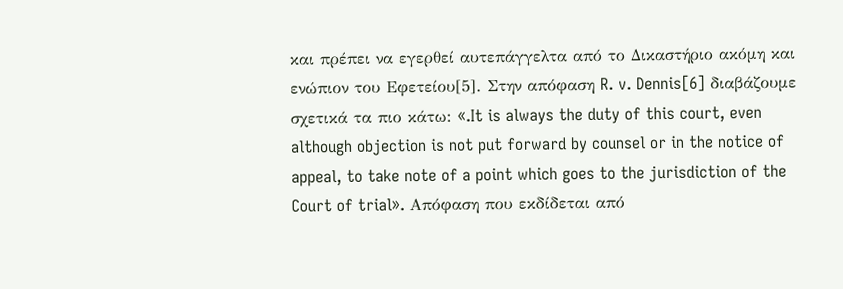και πρέπει να εγερθεί αυτεπάγγελτα από το Δικαστήριο ακόμη και ενώπιον του Εφετείου[5]. Στην απόφαση R. v. Dennis[6] διαβάζουμε σχετικά τα πιο κάτω: «.It is always the duty of this court, even although objection is not put forward by counsel or in the notice of appeal, to take note of a point which goes to the jurisdiction of the Court of trial». Απόφαση που εκδίδεται από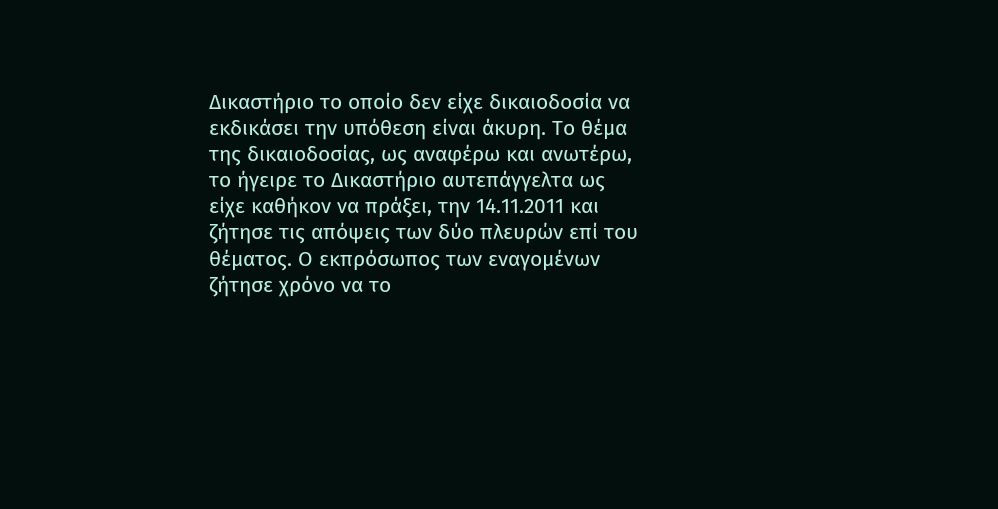Δικαστήριο το οποίο δεν είχε δικαιοδοσία να εκδικάσει την υπόθεση είναι άκυρη. Το θέμα της δικαιοδοσίας, ως αναφέρω και ανωτέρω, το ήγειρε το Δικαστήριο αυτεπάγγελτα ως είχε καθήκον να πράξει, την 14.11.2011 και ζήτησε τις απόψεις των δύο πλευρών επί του θέματος. Ο εκπρόσωπος των εναγομένων ζήτησε χρόνο να το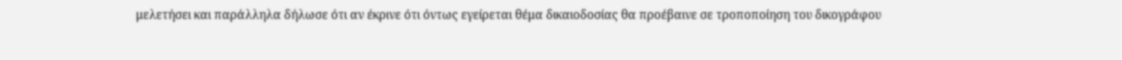μελετήσει και παράλληλα δήλωσε ότι αν έκρινε ότι όντως εγείρεται θέμα δικαιοδοσίας θα προέβαινε σε τροποποίηση του δικογράφου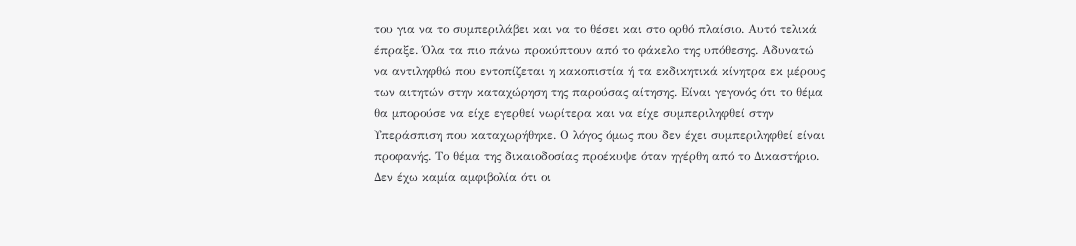του για να το συμπεριλάβει και να το θέσει και στο ορθό πλαίσιο. Αυτό τελικά έπραξε. Όλα τα πιο πάνω προκύπτουν από το φάκελο της υπόθεσης. Αδυνατώ να αντιληφθώ που εντοπίζεται η κακοπιστία ή τα εκδικητικά κίνητρα εκ μέρους των αιτητών στην καταχώρηση της παρούσας αίτησης. Είναι γεγονός ότι το θέμα θα μπορούσε να είχε εγερθεί νωρίτερα και να είχε συμπεριληφθεί στην Υπεράσπιση που καταχωρήθηκε. Ο λόγος όμως που δεν έχει συμπεριληφθεί είναι προφανής. Το θέμα της δικαιοδοσίας προέκυψε όταν ηγέρθη από το Δικαστήριο. Δεν έχω καμία αμφιβολία ότι οι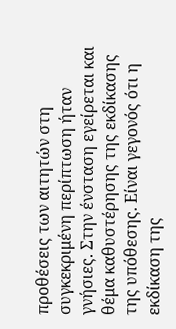προθέσεις των αιτητών στη συγκεκριμένη περίπτωση ήταν γνήσιες. Στην ένσταση εγείρεται και θέμα καθυστέρησης της εκδίκασης της υπόθεσης. Είναι γεγονός ότι η εκδίκαση της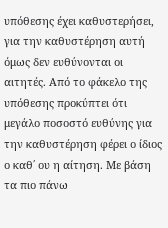υπόθεσης έχει καθυστερήσει, για την καθυστέρηση αυτή όμως δεν ευθύνονται οι αιτητές. Από το φάκελο της υπόθεσης προκύπτει ότι μεγάλο ποσοστό ευθύνης για την καθυστέρηση φέρει ο ίδιος ο καθ΄ ου η αίτηση. Με βάση τα πιο πάνω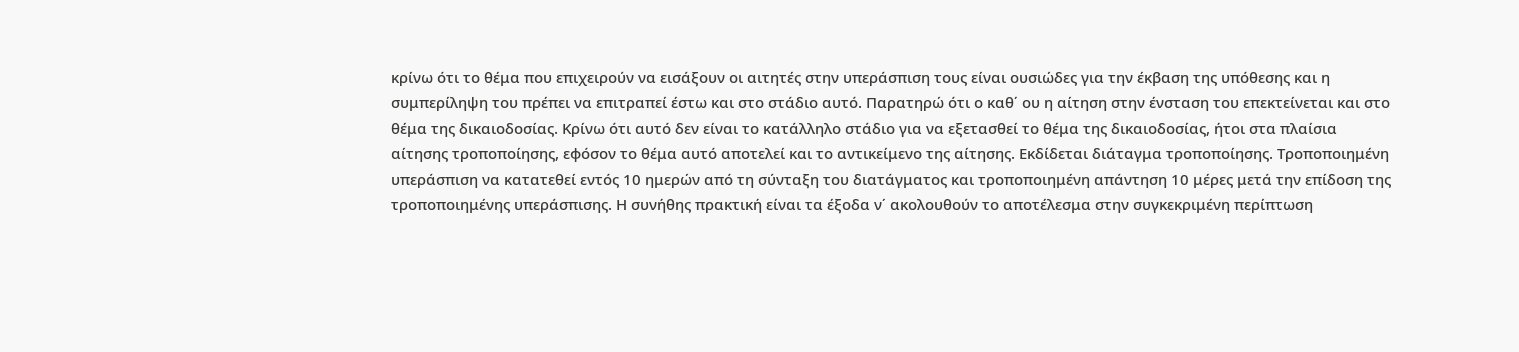κρίνω ότι το θέμα που επιχειρούν να εισάξουν οι αιτητές στην υπεράσπιση τους είναι ουσιώδες για την έκβαση της υπόθεσης και η συμπερίληψη του πρέπει να επιτραπεί έστω και στο στάδιο αυτό. Παρατηρώ ότι ο καθ΄ ου η αίτηση στην ένσταση του επεκτείνεται και στο θέμα της δικαιοδοσίας. Κρίνω ότι αυτό δεν είναι το κατάλληλο στάδιο για να εξετασθεί το θέμα της δικαιοδοσίας, ήτοι στα πλαίσια αίτησης τροποποίησης, εφόσον το θέμα αυτό αποτελεί και το αντικείμενο της αίτησης. Εκδίδεται διάταγμα τροποποίησης. Τροποποιημένη υπεράσπιση να κατατεθεί εντός 10 ημερών από τη σύνταξη του διατάγματος και τροποποιημένη απάντηση 10 μέρες μετά την επίδοση της τροποποιημένης υπεράσπισης. Η συνήθης πρακτική είναι τα έξοδα ν΄ ακολουθούν το αποτέλεσμα στην συγκεκριμένη περίπτωση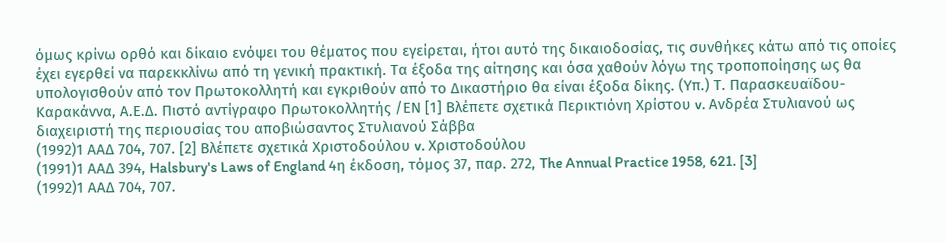όμως κρίνω ορθό και δίκαιο ενόψει του θέματος που εγείρεται, ήτοι αυτό της δικαιοδοσίας, τις συνθήκες κάτω από τις οποίες έχει εγερθεί να παρεκκλίνω από τη γενική πρακτική. Τα έξοδα της αίτησης και όσα χαθούν λόγω της τροποποίησης ως θα υπολογισθούν από τον Πρωτοκολλητή και εγκριθούν από το Δικαστήριο θα είναι έξοδα δίκης. (Υπ.) Τ. Παρασκευαϊδου-Καρακάννα, Α.Ε.Δ. Πιστό αντίγραφο Πρωτοκολλητής /ΕΝ [1] Βλέπετε σχετικά Περικτιόνη Χρίστου v. Ανδρέα Στυλιανού ως διαχειριστή της περιουσίας του αποβιώσαντος Στυλιανού Σάββα
(1992)1 ΑΑΔ 704, 707. [2] Βλέπετε σχετικά Χριστοδούλου v. Χριστοδούλου
(1991)1 ΑΑΔ 394, Halsbury's Laws of England 4η έκδοση, τόμος 37, παρ. 272, The Annual Practice 1958, 621. [3]
(1992)1 ΑΑΔ 704, 707.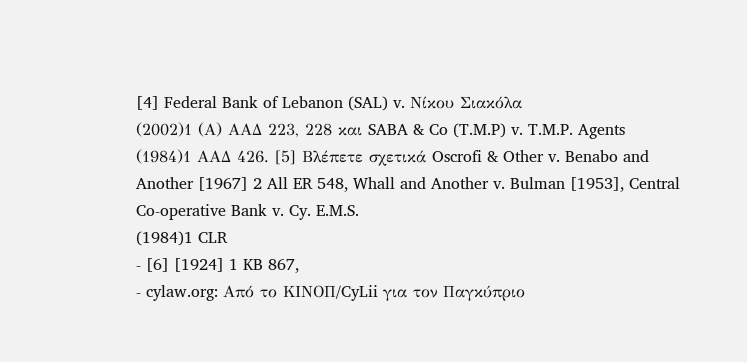[4] Federal Bank of Lebanon (SAL) v. Νίκου Σιακόλα
(2002)1 (Α) ΑΑΔ 223, 228 και SABA & Co (T.M.P) v. T.M.P. Agents
(1984)1 ΑΑΔ 426. [5] Βλέπετε σχετικά Oscrofi & Other v. Benabo and Another [1967] 2 All ER 548, Whall and Another v. Bulman [1953], Central Co-operative Bank v. Cy. E.M.S.
(1984)1 CLR
- [6] [1924] 1 KB 867,
- cylaw.org: Από το ΚΙΝOΠ/CyLii για τον Παγκύπριο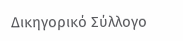Δικηγορικό Σύλλογο